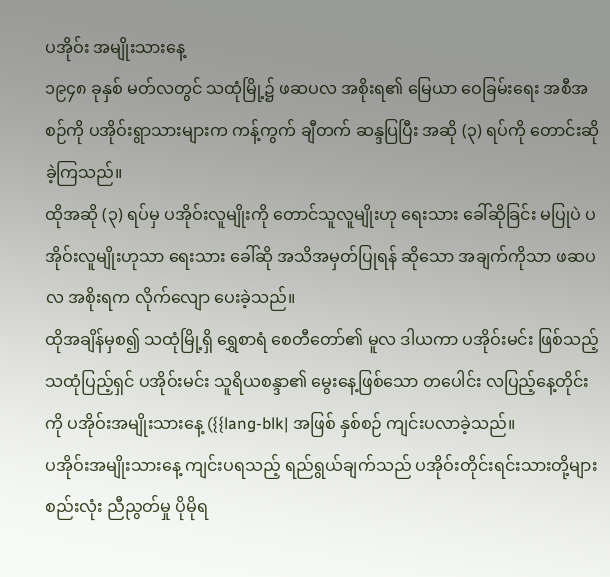ပအိုဝ်း အမျိုးသားနေ့
၁၉၄၈ ခုနှစ် မတ်လတွင် သထုံမြို့၌ ဖဆပလ အစိုးရ၏ မြေယာ ဝေခြမ်းရေး အစီအစဉ်ကို ပအိုဝ်းရွာသားများက ကန့်ကွက် ချီတက် ဆန္ဒပြပြီး အဆို (၃) ရပ်ကို တောင်းဆိုခဲ့ကြသည်။
ထိုအဆို (၃) ရပ်မှ ပအိုဝ်းလူမျိုးကို တောင်သူလူမျိုးဟု ရေးသား ခေါ်ဆိုခြင်း မပြုပဲ ပအိုဝ်းလူမျိုးဟုသာ ရေးသား ခေါ်ဆို အသိအမှတ်ပြုရန် ဆိုသော အချက်ကိုသာ ဖဆပလ အစိုးရက လိုက်လျော ပေးခဲ့သည်။
ထိုအချိန်မှစ၍ သထုံမြို့ရှိ ရွှေစာရံ စေတီတော်၏ မူလ ဒါယကာ ပအိုဝ်းမင်း ဖြစ်သည့် သထုံပြည့်ရှင် ပအိုဝ်းမင်း သူရိယစန္ဒာ၏ မွေးနေ့ဖြစ်သော တပေါင်း လပြည့်နေ့တိုင်းကို ပအိုဝ်းအမျိုးသားနေ့ ({{lang-blk| အဖြစ် နှစ်စဉ် ကျင်းပလာခဲ့သည်။
ပအိုဝ်းအမျိုးသားနေ့ ကျင်းပရသည့် ရည်ရွယ်ချက်သည် ပအိုဝ်းတိုင်းရင်းသားတို့များ စည်းလုံး ညီညွတ်မှု ပိုမိုရ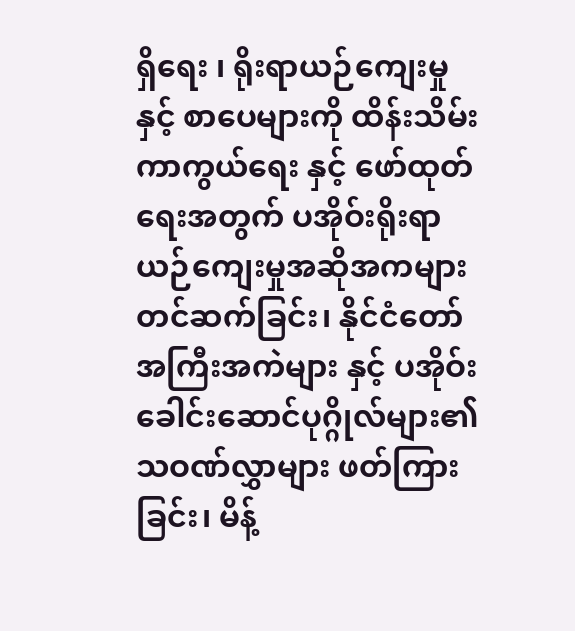ရှိရေး ၊ ရိုးရာယဉ်ကျေးမှုနှင့် စာပေများကို ထိန်းသိမ်းကာကွယ်ရေး နှင့် ဖော်ထုတ်ရေးအတွက် ပအိုဝ်းရိုးရာ ယဉ်ကျေးမှုအဆိုအကများတင်ဆက်ခြင်း၊ နိုင်ငံတော်အကြီးအကဲများ နှင့် ပအိုဝ်းခေါင်းဆောင်ပုဂ္ဂိုလ်များ၏ သဝဏ်လွှာများ ဖတ်ကြားခြင်း၊ မိန့်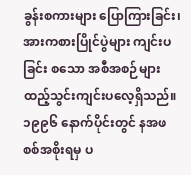ခွန်းစကားများ ပြောကြားခြင်း၊အားကစားပြိုင်ပွဲများ ကျင်းပခြင်း စသော အစီအစဉ်များထည့်သွင်းကျင်းပလေ့ရှိသည်။
၁၉၉၆ နောက်ပိုင်းတွင် နအဖ စစ်အစိုးရမှ ပ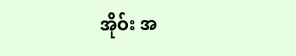အိုဝ်း အ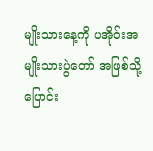မျိုးသားနေ့ကို ပအိုဝ်းအမျိုးသားပွဲတော် အဖြစ်သို့ ပြောင်း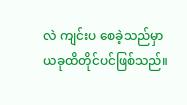လဲ ကျင်းပ စေခဲ့သည်မှာ ယခုထိတိုင်ပင်ဖြစ်သည်။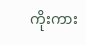ကိုးကား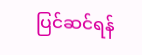ပြင်ဆင်ရန်